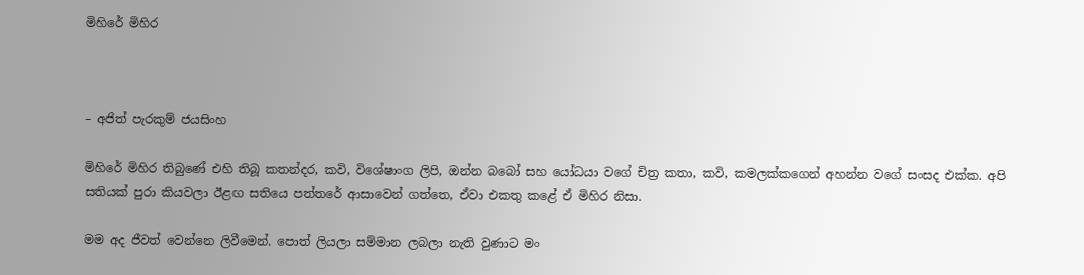මිහිරේ මිහිර



– අජිත් පැරකුම් ජයසිංහ

මිහිරේ මිහිර තිබුණේ එහි තිබූ කතන්දර, කවි, විශේෂාංග ලිපි, ඔන්න බබෝ සහ යෝධයා වගේ චිත්‍ර කතා, කවි, කමලක්කගෙන් අහන්න වගේ සංසද එක්ක. අපි සතියක් පුරා කියවලා ඊළඟ සතියෙ පත්තරේ ආසාවෙන් ගත්තෙ, ඒවා එකතු කළේ ඒ මිහිර නිසා.

මම අද ජීවත් වෙන්නෙ ලිවීමෙන්. පොත් ලියලා සම්මාන ලබලා නැති වුණාට මං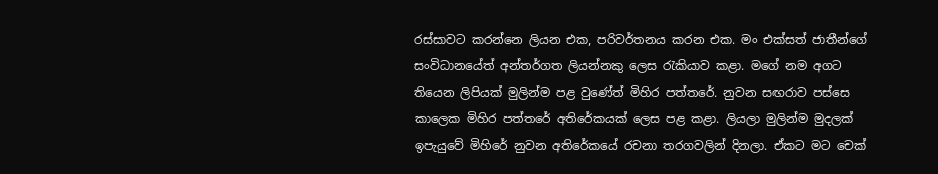රස්සාවට කරන්නෙ ලියන එක, පරිවර්තනය කරන එක. මං එක්සත් ජාතීන්ගේ සංවිධානයේත් අන්තර්ගත ලියන්නකු ලෙස රැකියාව කළා. මගේ නම අගට තියෙන ලිපියක් මුලින්ම පළ වුණේත් මිහිර පත්තරේ. නුවන සඟරාව පස්සෙ කාලෙක මිහිර පත්තරේ අතිරේකයක් ලෙස පළ කළා. ලියලා මුලින්ම මුදලක් ඉපැයුවේ මිහිරේ නුවන අතිරේකයේ රචනා තරගවලින් දිනලා. ඒකට මට චෙක්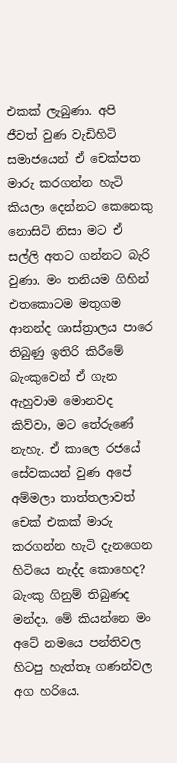එකක් ලැබුණා. අපි ජීවත් වුණ වැඩිහිටි සමාජයෙන් ඒ චෙක්පත මාරු කරගන්න හැටි කියලා දෙන්නට කෙනෙකු නොසිටි නිසා මට ඒ සල්ලි අතට ගන්නට බැරි වුණා. මං තනියම ගිහින් එතකොටම මතුගම ආනන්ද ශාස්ත්‍රාලය පාරෙ තිබුණු ඉතිරි කිරීමේ බැංකුවෙන් ඒ ගැන ඇහුවාම මොනවද කිව්වා, මට තේරුණේ නැහැ. ඒ කාලෙ රජයේ සේවකයන් වුණ අපේ අම්මලා තාත්තලාවත් චෙක් එකක් මාරු කරගන්න හැටි දැනගෙන හිටියෙ නැද්ද කොහෙද? බැංකු ගිනුම් තිබුණද මන්දා. මේ කියන්නෙ මං අටේ නමයෙ පන්තිවල හිටපු හැත්තෑ ගණන්වල අග හරියෙ.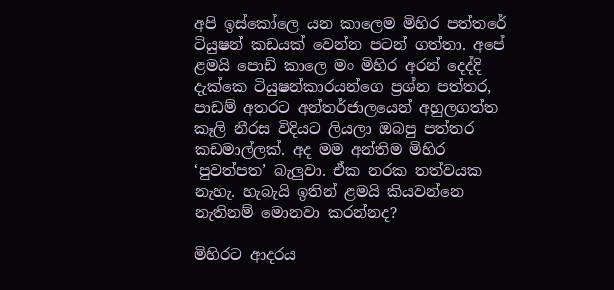අපි ඉස්කෝලෙ යන කාලෙම මිහිර පත්තරේ ටියුෂන් කඩයක් වෙන්න පටන් ගත්තා. අපේ ළමයි පොඩි කාලෙ මං මිහිර අරන් දෙද්දි දැක්කෙ ටියුෂන්කාරයන්ගෙ ප්‍රශ්න පත්තර, පාඩම් අතරට අන්තර්ජාලයෙන් අහුලගත්ත කෑලි නීරස විදියට ලියලා ඔබපු පත්තර කඩමාල්ලක්. අද මම අන්තිම මිහිර ‘පුවත්පත’ බැලුවා. ඒක නරක තත්වයක නැහැ. හැබැයි ඉතින් ළමයි කියවන්නෙ නැතිනම් මොනවා කරන්නද?

මිහිරට ආදරය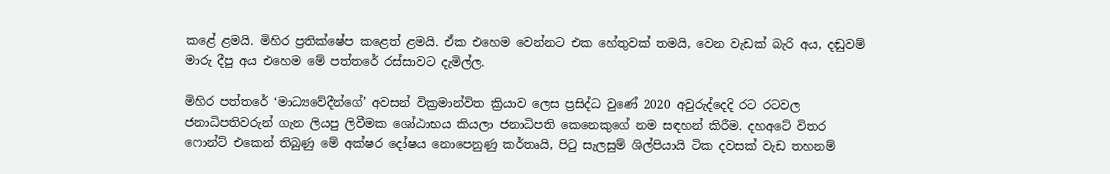කළේ ළමයි. මිහිර ප්‍රතික්ෂේප කළෙත් ළමයි. ඒක එහෙම වෙන්නට එක හේතුවක් තමයි, වෙන වැඩක් බැරි අය, දඬුවම් මාරු දීපු අය එහෙම මේ පත්තරේ රස්සාවට දැමිල්ල.

මිහිර පත්තරේ ‘මාධ්‍යවේදීන්ගේ’ අවසන් වික්‍රමාන්විත ක්‍රියාව ලෙස ප්‍රසිද්ධ වුණේ 2020 අවුරුද්දෙදි රට රටවල ජනාධිපතිවරුන් ගැන ලියපු ලිවීමක ශෝඨාභය කියලා ජනාධිපති කෙනෙකුගේ නම සඳහන් කිරීම. දහඅටේ විතර ෆොන්ට් එකෙන් තිබුණු මේ අක්ෂර දෝෂය නොපෙනුණු කර්තෘයි, පිටු සැලසුම් ශිල්පියායි ටික දවසක් වැඩ තහනම්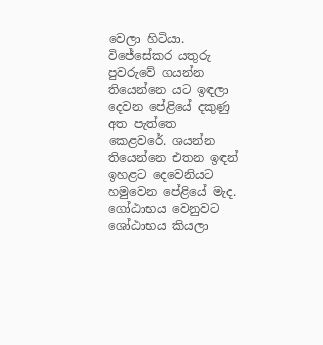වෙලා හිටියා.  විජේසේකර යතුරු පුවරුවේ ගයන්න තියෙන්නෙ යට ඉඳලා දෙවන පේළියේ දකුණු අත පැත්තෙ කෙළවරේ. ශයන්න තියෙන්නෙ එතන ඉඳන් ඉහළට දෙවෙනියට හමුවෙන පේළියේ මැද. ගෝඨාභය වෙනුවට ශෝඨාභය කියලා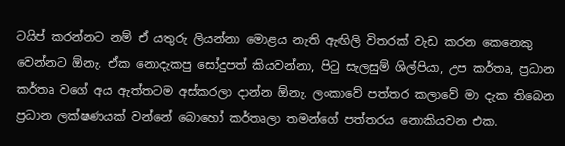ටයිප් කරන්නට නම් ඒ යතුරු ලියන්නා මොළය නැති ඇඟිලි විතරක් වැඩ කරන කෙනෙකු වෙන්නට ඕනැ. ඒක නොදැකපු සෝදුපත් කියවන්නා, පිටු සැලසුම් ශිල්පියා, උප කර්තෘ, ප්‍රධාන කර්තෘ වගේ අය ඇත්තටම අස්කරලා දාන්න ඕනැ. ලංකාවේ පත්තර කලාවේ මා දැක තිබෙන ප්‍රධාන ලක්ෂණයක් වන්නේ බොහෝ කර්තෘලා තමන්ගේ පත්තරය නොකියවන එක.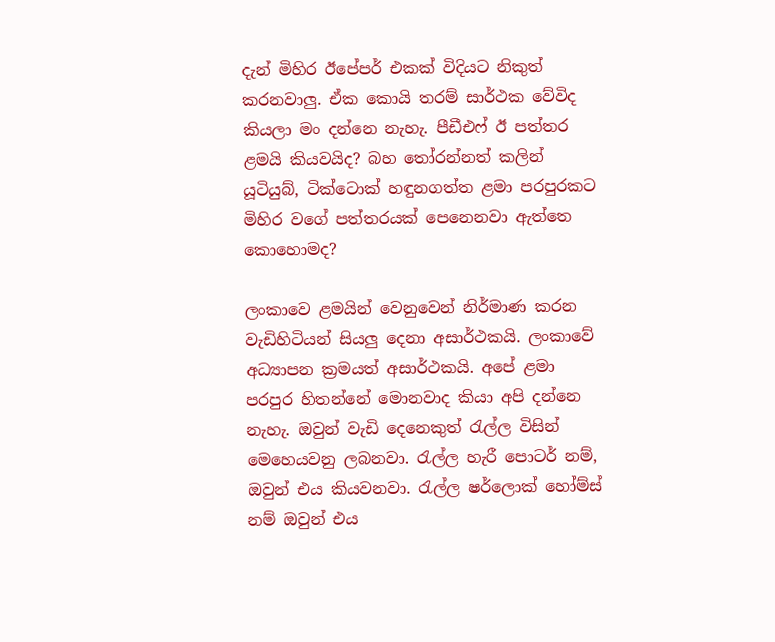දැන් මිහිර ඊපේපර් එකක් විදියට නිකුත් කරනවාලු. ඒක කොයි තරම් සාර්ථක වේවිද කියලා මං දන්නෙ නැහැ. පීඩීඑෆ් ඊ පත්තර ළමයි කියවයිද? බහ තෝරන්නත් කලින් යූටියුබ්, ටික්ටොක් හඳුනගත්ත ළමා පරපුරකට මිහිර වගේ පත්තරයක් පෙනෙනවා ඇත්තෙ කොහොමද?

ලංකාවෙ ළමයින් වෙනුවෙන් නිර්මාණ කරන වැඩිහිටියන් සියලු දෙනා අසාර්ථකයි. ලංකාවේ අධ්‍යාපන ක්‍රමයත් අසාර්ථකයි. අපේ ළමා පරපුර හිතන්නේ මොනවාද කියා අපි දන්නෙ නැහැ. ඔවුන් වැඩි දෙනෙකුත් රැල්ල විසින් මෙහෙයවනු ලබනවා. රැල්ල හැරී පොටර් නම්, ඔවුන් එය කියවනවා. රැල්ල ෂර්ලොක් හෝම්ස් නම් ඔවුන් එය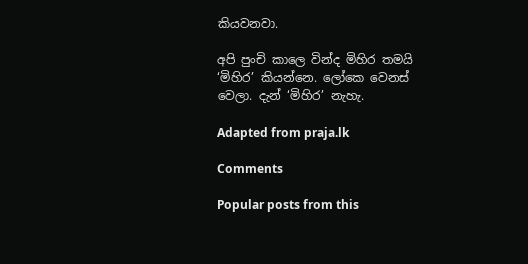කියවනවා.

අපි පුංචි කාලෙ වින්ද මිහිර තමයි ‘මිහිර’ කියන්නෙ. ලෝකෙ වෙනස් වෙලා. දැන් ‘මිහිර’ නැහැ.

Adapted from praja.lk

Comments

Popular posts from this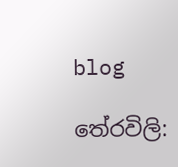blog

තේරවිලි: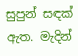සුපුන් සඳක් ඇත. මැදින්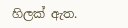හිලක් ඇත.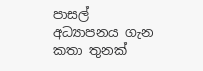පාසල් අධ්‍යාපනය ගැන කතා තුනක්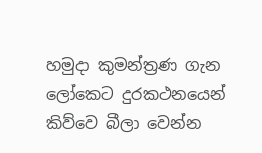හමුදා කුමන්ත්‍රණ ගැන ලෝකෙට දුරකථනයෙන් කිව්වෙ බීලා වෙන්න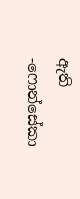ඇති -ෆොන්සේකා